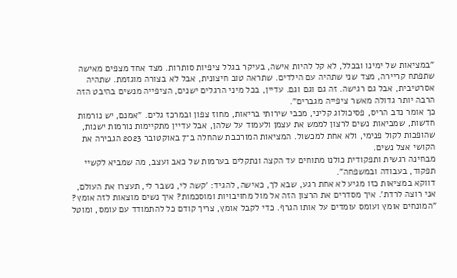"במציאות של ימינו ובכלל, לא קל להיות אישה, בעיקר בגלל ציפיות סותרות. מצד אחד מצפים מאישה שתפתח קריירה, מצד שני שתהיה עם הילדים. שתראה טוב חיצונית, אבל לא בצורה מוגזמת. שתהיה אסרטיבית, אבל גם רגישה. זה גם וגם וגם. עדיין, בכל מיני הרגלים ישנים, הציפייה מנשים בהיבט הזה הרבה יותר גדולה מאשר ציפייה מגברים".
כך אומר נדב הריס, פסיכולוג קליני, מכבי שירותי בריאות, מחוז צפון ובמרכז גלים. "אמנם, יש נורמות חדשות, שמביאות נשים לרצון לממש את עצמן ולעמוד על שלהן, אבל עדיין מתקיימות נורמות ישנות, שהופכות לקול פנימי, ולא אחת למכשול. המציאות המורכבת שהחלה ב־7 באוקטובר 2023 הגבירה את הקושי אצל נשים.
מבחינה רגשית ותפקודית כולנו מתוחים עד הקצה ונתקלים בערמות של כאב ועצב, מה שמביא לקשיי תפקוד, בעבודה ובמשפחה".
דווקא במציאות כזו מגיע לא אחת רגע, שבא לך, כאישה, להגיד: 'קשה לי, נשבר לי, תעצרו את העולם, אני רוצה לרדת'. איך מסדרים את הרצון הזה אל מול מחויבויות ומוסכמות? איך נשים מוצאות לזה אומץ?
"המונחים אומץ ועומס עומדים על אותו הגרף. כדי לקבל אומץ, צריך קודם כל להתמודד עם עומס, ומוטל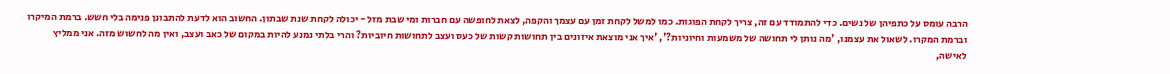הרבה עומס על כתפיהן של נשים. כדי להתמודד עם זה, צריך לקחת הפוגות. כמו למשל לקחת זמן עם עצמך והקפה, לצאת לחופשה עם חברות ומי שבת מזל - יכולה לקחת שנת שבתון. החשוב הוא לדעת להתבונן פנימה בלי חשש. ברמת המיקרו וברמת המקרו. לשאול את עצמנו, 'מה נותן לי תחושה של משמעות וחיוניות?', 'איך אני מוצאת איזונים בין תחושות קשות של כעס ועצב לתחושות חיוביות? והרי בלתי נמנע להיות במקום של כאב ועצב, ואין מה לחשוש מזה. אני ממליץ לאישה,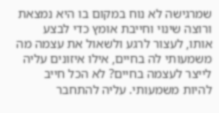שמרגישה לא נוח במקום בו היא נמצאת ורוצה שינוי וחייבת אומץ כדי לבצע אותו, לעצור לרגע ולשאול את עצמה מה משמעותי לה בחיים, אילו איזונים עליה לייצר לעצמה בחיים? לא הכל חייב להיות משמעותי. עליה להתחבר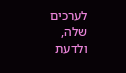לערכים שלה, ולדעת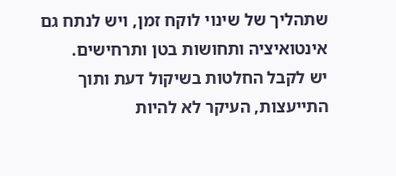שתהליך של שינוי לוקח זמן, ויש לנתח גם אינטואיציה ותחושות בטן ותרחישים.
יש לקבל החלטות בשיקול דעת ותוך התייעצות, העיקר לא להיות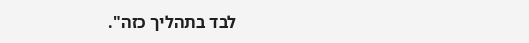לבד בתהליך כזה".